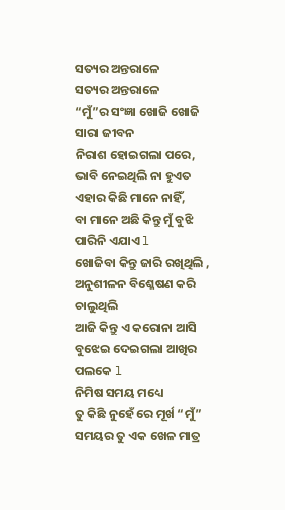ସତ୍ୟର ଅନ୍ତରାଳେ
ସତ୍ୟର ଅନ୍ତରାଳେ
“ମୁଁ”ର ସଂଜ୍ଞା ଖୋଜି ଖୋଜି ସାରା ଜୀବନ
ନିରାଶ ହୋଇଗଲା ପରେ,
ଭାବି ନେଇଥିଲି ନା ହୁଏତ ଏହାର କିଛି ମାନେ ନାହିଁ,
ବା ମାନେ ଅଛି କିନ୍ତୁ ମୁଁ ବୁଝି ପାରିନି ଏଯାଏ l
ଖୋଜିବା କିନ୍ତୁ ଜାରି ରଖିଥିଲି ,
ଅନୁଶୀଳନ ବିଶ୍ଳେଷଣ କରି ଚାଲୁଥିଲି
ଆଜି କିନ୍ତୁ ଏ କରୋନା ଆସି
ବୁଝେଇ ଦେଇଗଲା ଆଖିର ପଲକେ l
ନିମିଷ ସମୟ ମଧ୍ୟେ
ତୁ କିଛି ନୁହେଁ ରେ ମୂର୍ଖ “ମୁଁ”
ସମୟର ତୁ ଏକ ଖେଳ ମାତ୍ର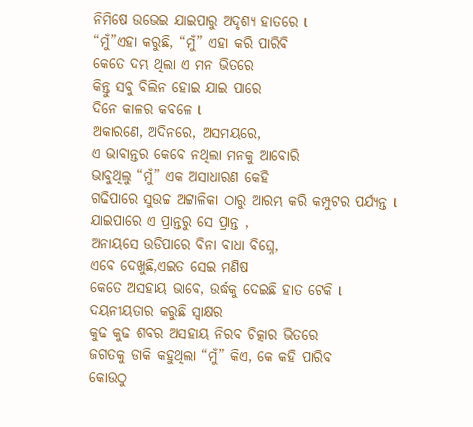ନିମିଷେ ଉଭେଇ ଯାଇପାରୁ ଅଦୃଶ୍ୟ ହାତରେ l
“ମୁଁ”ଏହା କରୁଛି, “ମୁଁ” ଏହା କରି ପାରିବି
କେତେ ଦମ୍ଭ ଥିଲା ଏ ମନ ଭିତରେ
କିନ୍ତୁ ସବୁ ବିଲିନ ହୋଇ ଯାଇ ପାରେ
ଦିନେ କାଳର କବଳେ l
ଅକାରଣେ, ଅଦିନରେ, ଅସମୟରେ,
ଏ ଭାବାନ୍ତର କେବେ ନଥିଲା ମନକୁ ଆବୋରି
ଭାବୁଥିଲୁ “ମୁଁ” ଏକ ଅସାଧାରଣ କେହି
ଗଢିପାରେ ସୁଉଚ୍ଚ ଅଟ୍ଟାଳିକା ଠାରୁ ଆରମ୍ଭ କରି କମ୍ପୁଟର ପର୍ଯ୍ୟନ୍ତ l
ଯାଇପାରେ ଏ ପ୍ରାନ୍ତରୁ ସେ ପ୍ରାନ୍ତ ,
ଅନାୟସେ ଉଡିପାରେ ବିନା ବାଧା ବିଘ୍ନେ,
ଏବେ ଦେଖୁଛି,ଏଇତ ସେଇ ମଣିଷ
କେତେ ଅସହାୟ ଭାବେ, ଉର୍ଦ୍ଧକୁ ଦେଇଛି ହାତ ଟେକି l
ଦୟନୀୟତାର କରୁଛି ସ୍ଵାକ୍ଷର
କୁଢ କୁଢ ଶବର ଅସହାୟ ନିରବ ଚିତ୍କାର ଭିତରେ
ଜଗତକୁ ଡାକି କହୁଥିଲା “ମୁଁ” କିଏ, କେ କହି ପାରିବ
କୋଉଠୁ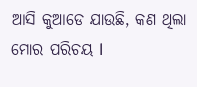ଆସି କୁଆଡେ ଯାଉଛି, କଣ ଥିଲା ମୋର ପରିଚୟ l